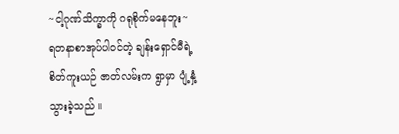~ငါ့ဂုဏ်သိက္ခာကို ဂရုစိုက်မနေဘူး~
ရတနာစာအုပ်ပါဝင်တဲ့ ချန်းရှောင်မီရဲ့ စိတ်ကူးယဉ် ဇာတ်လမ်းက ရွာမှာ ပျံ့နှံ့သွားခဲ့သည် ။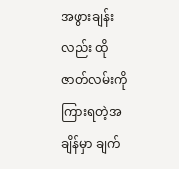အဖွားချန်းလည်း ထိုဇာတ်လမ်းကိုကြားရတဲ့အချိန်မှာ ချက်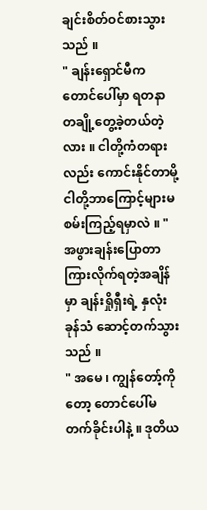ချင်းစိတ်ဝင်စားသွားသည် ။
" ချန်းရှောင်မီက တောင်ပေါ်မှာ ရတနာတချို့တွေ့ခဲ့တယ်တဲ့လား ။ ငါတို့ကံတရားလည်း ကောင်းနိုင်တာမို့ ငါတို့ဘာကြောင့်များမစမ်းကြည့်ရမှာလဲ ။ "
အဖွားချန်းပြောတာကြားလိုက်ရတဲ့အချိန်မှာ ချန်းရှိုရှီးရဲ့ နှလုံးခုန်သံ ဆောင့်တက်သွားသည် ။
" အမေ ၊ ကျွန်တော့်ကိုတော့ တောင်ပေါ်မတက်ခိုင်းပါနဲ့ ။ ဒုတိယ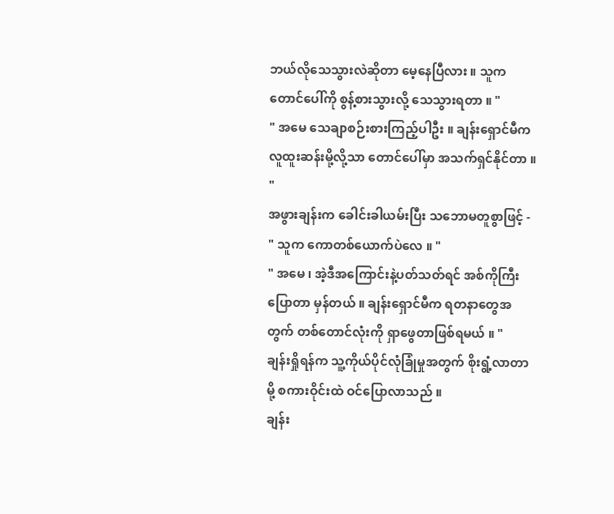ဘယ်လိုသေသွားလဲဆိုတာ မေ့နေပြီလား ။ သူက တောင်ပေါ်ကို စွန့်စားသွားလို့ သေသွားရတာ ။ "
" အမေ သေချာစဉ်းစားကြည့်ပါဦး ။ ချန်းရှောင်မီက လူထူးဆန်းမို့လို့သာ တောင်ပေါ်မှာ အသက်ရှင်နိုင်တာ ။ "
အဖွားချန်းက ခေါင်းခါယမ်းပြီး သဘောမတူစွာဖြင့် -
" သူက ကောတစ်ယောက်ပဲလေ ။ "
" အမေ ၊ အဲ့ဒီအကြောင်းနဲ့ပတ်သတ်ရင် အစ်ကိုကြီးပြောတာ မှန်တယ် ။ ချန်းရှောင်မီက ရတနာတွေအတွက် တစ်တောင်လုံးကို ရှာဖွေတာဖြစ်ရမယ် ။ "
ချန်းရှိုရန်က သူ့ကိုယ်ပိုင်လုံခြုံမှုအတွက် စိုးရွံ့လာတာမို့ စကားဝိုင်းထဲ ဝင်ပြောလာသည် ။
ချန်း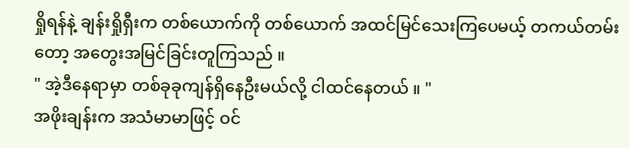ရှိုရန်နဲ့ ချန်းရှိုရှီးက တစ်ယောက်ကို တစ်ယောက် အထင်မြင်သေးကြပေမယ့် တကယ်တမ်းတော့ အတွေးအမြင်ခြင်းတူကြသည် ။
" အဲ့ဒီနေရာမှာ တစ်ခုခုကျန်ရှိနေဦးမယ်လို့ ငါထင်နေတယ် ။ "
အဖိုးချန်းက အသံမာမာဖြင့် ဝင်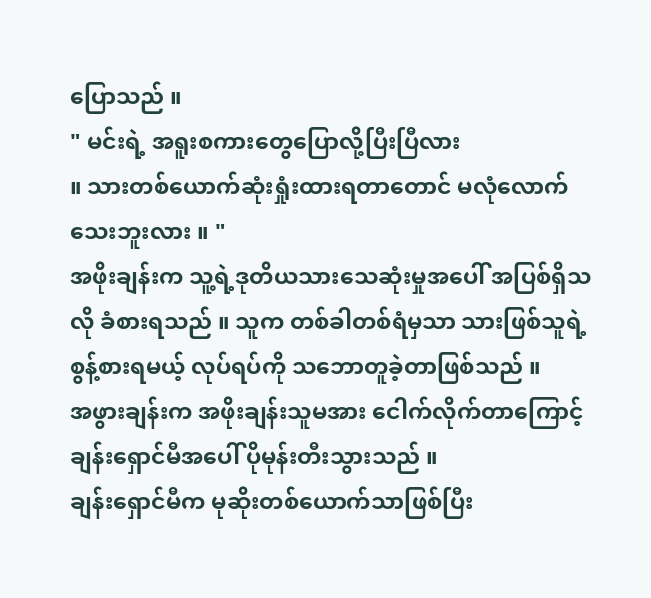ပြောသည် ။
" မင်းရဲ့ အရူးစကားတွေပြောလို့ပြီးပြီလား
။ သားတစ်ယောက်ဆုံးရှုံးထားရတာတောင် မလုံလောက်သေးဘူးလား ။ "
အဖိုးချန်းက သူ့ရဲ့ဒုတိယသားသေဆုံးမှုအပေါ် အပြစ်ရှိသလို ခံစားရသည် ။ သူက တစ်ခါတစ်ရံမှသာ သားဖြစ်သူရဲ့စွန့်စားရမယ့် လုပ်ရပ်ကို သဘောတူခဲ့တာဖြစ်သည် ။
အဖွားချန်းက အဖိုးချန်းသူမအား ငေါက်လိုက်တာကြောင့် ချန်းရှောင်မီအပေါ် ပိုမုန်းတီးသွားသည် ။
ချန်းရှောင်မီက မုဆိုးတစ်ယောက်သာဖြစ်ပြီး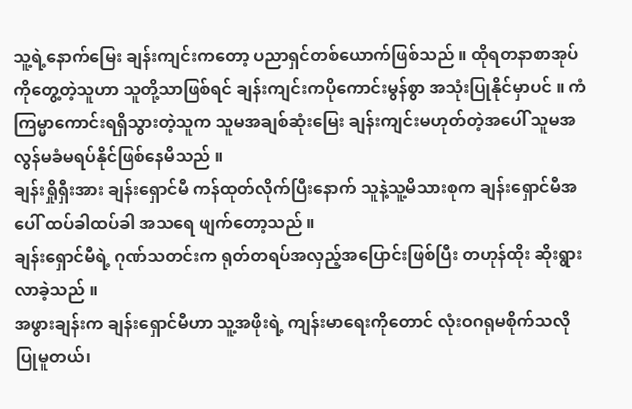သူ့ရဲ့နောက်မြေး ချန်းကျင်းကတော့ ပညာရှင်တစ်ယောက်ဖြစ်သည် ။ ထိုရတနာစာအုပ်ကိုတွေ့တဲ့သူဟာ သူတို့သာဖြစ်ရင် ချန်းကျင်းကပိုကောင်းမွန်စွာ အသုံးပြုနိုင်မှာပင် ။ ကံကြမ္မာကောင်းရရှိသွားတဲ့သူက သူမအချစ်ဆုံးမြေး ချန်းကျင်းမဟုတ်တဲ့အပေါ် သူမအလွန်မခံမရပ်နိုင်ဖြစ်နေမိသည် ။
ချန်းရှိုရှီးအား ချန်းရှောင်မီ ကန်ထုတ်လိုက်ပြီးနောက် သူနဲ့သူ့မိသားစုက ချန်းရှောင်မီအပေါ် ထပ်ခါထပ်ခါ အသရေ ဖျက်တော့သည် ။
ချန်းရှောင်မီရဲ့ ဂုဏ်သတင်းက ရုတ်တရပ်အလှည့်အပြောင်းဖြစ်ပြီး တဟုန်ထိုး ဆိုးရွားလာခဲ့သည် ။
အဖွားချန်းက ချန်းရှောင်မီဟာ သူ့အဖိုးရဲ့ ကျန်းမာရေးကိုတောင် လုံးဝဂရုမစိုက်သလို ပြုမူတယ်၊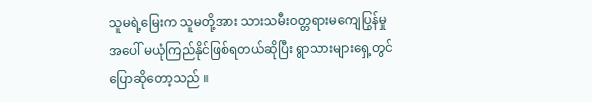သူမရဲ့မြေးက သူမတို့အား သားသမီးဝတ္တရားမကျေပြွန်မှုအပေါ် မယုံကြည်နိုင်ဖြစ်ရတယ်ဆိုပြီး ရွာသားများရှေ့တွင် ပြောဆိုတော့သည် ။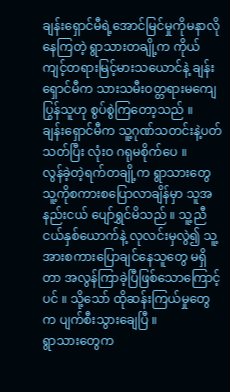ချန်းရှောင်မီရဲ့အောင်မြင်မှုကိုမနာလိုနေကြတဲ့ ရွာသားတချို့က ကိုယ်ကျင့်တရားမြင့်မားသယောင်နဲ့ ချန်းရှောင်မီက သားသမီးဝတ္တရားမကျေပြွန်သူဟု စွပ်စွဲကြတော့သည် ။
ချန်းရှောင်မီက သူ့ဂုဏ်သတင်းနဲ့ပတ်သတ်ပြီး လုံးဝ ဂရုမစိုက်ပေ ။
လွန်ခဲ့တဲ့ရက်တချို့က ရွာသားတွေသူ့ကိုစကားစပြောလာချိန်မှာ သူအနည်းငယ် ပျော်ရွှင်မိသည် ။ သူ့ညီငယ်နှစ်ယောက်နဲ့ လုလင်းမှလွဲ၍ သူ့အားစကားပြောချင်နေသူတွေ မရှိတာ အလွန်ကြာခဲ့ပြီဖြစ်သောကြောင့်ပင် ။ သို့သော် ထိုဆန်းကြယ်မှုတွေက ပျက်စီးသွားချေပြီ ။
ရွာသားတွေက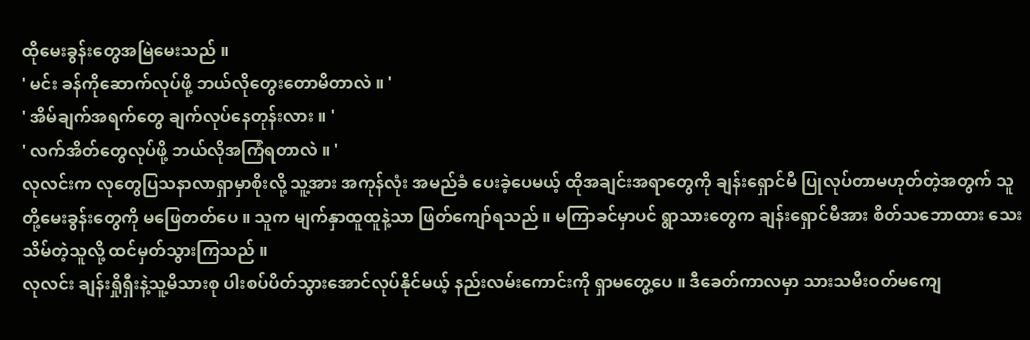ထိုမေးခွန်းတွေအမြဲမေးသည် ။
' မင်း ခန်ကိုဆောက်လုပ်ဖို့ ဘယ်လိုတွေးတောမိတာလဲ ။ '
' အိမ်ချက်အရက်တွေ ချက်လုပ်နေတုန်းလား ။ '
' လက်အိတ်တွေလုပ်ဖို့ ဘယ်လိုအကြံရတာလဲ ။ '
လုလင်းက လုတွေပြသနာလာရှာမှာစိုးလို့ သူ့အား အကုန်လုံး အမည်ခံ ပေးခဲ့ပေမယ့် ထိုအချင်းအရာတွေကို ချန်းရှောင်မီ ပြုလုပ်တာမဟုတ်တဲ့အတွက် သူတို့မေးခွန်းတွေကို မဖြေတတ်ပေ ။ သူက မျက်နှာထူထူနဲ့သာ ဖြတ်ကျော်ရသည် ။ မကြာခင်မှာပင် ရွာသားတွေက ချန်းရှောင်မီအား စိတ်သဘောထား သေးသိမ်တဲ့သူလို့ ထင်မှတ်သွားကြသည် ။
လုလင်း ချန်းရှိုရှီးနဲ့သူ့မိသားစု ပါးစပ်ပိတ်သွားအောင်လုပ်နိုင်မယ့် နည်းလမ်းကောင်းကို ရှာမတွေ့ပေ ။ ဒီခေတ်ကာလမှာ သားသမီးဝတ်မကျေ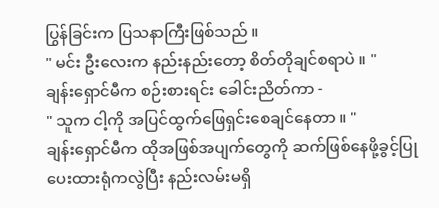ပြွန်ခြင်းက ပြသနာကြီးဖြစ်သည် ။
" မင်း ဦးလေးက နည်းနည်းတော့ စိတ်တိုချင်စရာပဲ ။ "
ချန်းရှောင်မီက စဉ်းစားရင်း ခေါင်းညိတ်ကာ -
" သူက ငါ့ကို အပြင်ထွက်ဖြေရှင်းစေချင်နေတာ ။ "
ချန်းရှောင်မီက ထိုအဖြစ်အပျက်တွေကို ဆက်ဖြစ်နေဖို့ခွင့်ပြုပေးထားရုံကလွဲပြီး နည်းလမ်းမရှိ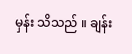မှန်း သိသည် ။ ချန်း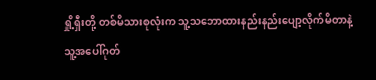ရှို့ရှီးတို့ တစ်မိသားစုလုံးက သူ့သဘောထားနည်းနည်းပျော့လိုက်မိတာနဲ့ သူ့အပေါ်ဂုတ်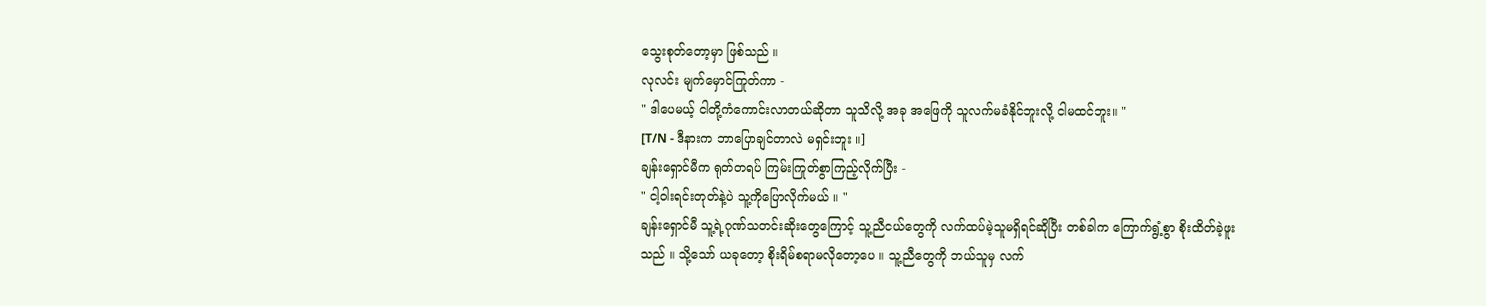သွေးစုတ်တော့မှာ ဖြစ်သည် ။
လုလင်း မျက်မှောင်ကြုတ်ကာ -
" ဒါပေမယ့် ငါတို့ကံကောင်းလာတယ်ဆိုတာ သူသိလို့ အခု အဖြေကို သူလက်မခံနိုင်ဘူးလို့ ငါမထင်ဘူး။ "
[T/N - ဒီနားက ဘာပြောချင်တာလဲ မရှင်းဘူး ။]
ချန်းရှောင်မီက ရုတ်တရပ် ကြမ်းကြုတ်စွာကြည့်လိုက်ပြီး -
" ငါ့ဝါးရင်းတုတ်နဲ့ပဲ သူ့ကိုပြောလိုက်မယ် ။ "
ချန်းရှောင်မီ သူ့ရဲ့ဂုဏ်သတင်းဆိုးတွေကြောင့် သူ့ညီငယ်တွေကို လက်ထပ်မဲ့သူမရှိရင်ဆိုပြီး တစ်ခါက ကြောက်ရွံ့စွာ စိုးထိတ်ခဲ့ဖူးသည် ။ သို့သော် ယခုတော့ စိုးရိမ်စရာမလိုတော့ပေ ။ သူ့ညီတွေကို ဘယ်သူမှ လက်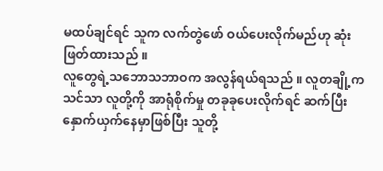မထပ်ချင်ရင် သူက လက်တွဲဖော် ဝယ်ပေးလိုက်မည်ဟု ဆုံးဖြတ်ထားသည် ။
လူတွေရဲ့သဘောသဘာဝက အလွန်ရယ်ရသည် ။ လူတချို့က သင်သာ လူတို့ကို အာရုံစိုက်မှု တခုခုပေးလိုက်ရင် ဆက်ပြီးနှောက်ယှက်နေမှာဖြစ်ပြီး သူတို့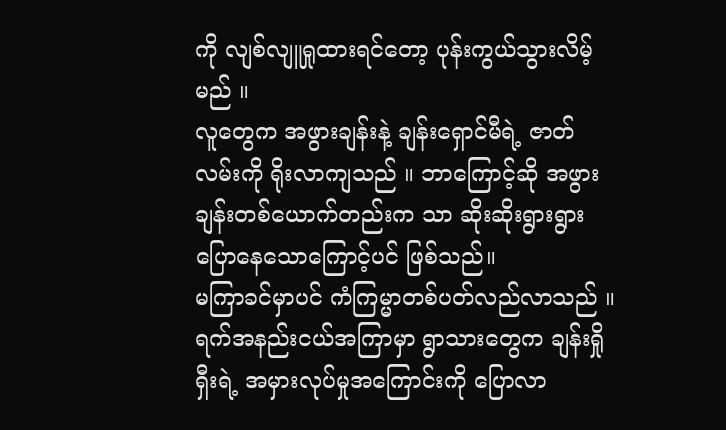ကို လျစ်လျူရှုထားရင်တော့ ပုန်းကွယ်သွားလိမ့်မည် ။
လူတွေက အဖွားချန်းနဲ့ ချန်းရှောင်မီရဲ့ ဇာတ်လမ်းကို ရိုးလာကျသည် ။ ဘာကြောင့်ဆို အဖွားချန်းတစ်ယောက်တည်းက သာ ဆိုးဆိုးရွားရွား ပြောနေသောကြောင့်ပင် ဖြစ်သည်။
မကြာခင်မှာပင် ကံကြမ္မာတစ်ပတ်လည်လာသည် ။ ရက်အနည်းငယ်အကြာမှာ ရွာသားတွေက ချန်းရှိုရှီးရဲ့ အမှားလုပ်မှုအကြောင်းကို ပြောလာ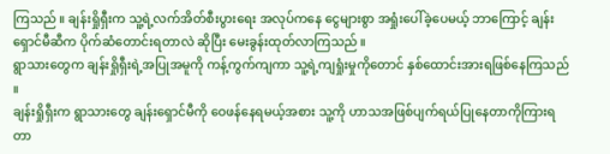ကြသည် ။ ချန်းရှိုရှီးက သူ့ရဲ့လက်အိတ်စီးပွားရေး အလုပ်ကနေ ငွေများစွာ အရှုံးပေါ်ခဲ့ပေမယ့် ဘာကြောင့် ချန်းရှောင်မီဆီက ပိုက်ဆံတောင်းရတာလဲ ဆိုပြီး မေးခွန်းထုတ်လာကြသည် ။
ရွာသားတွေက ချန်းရှိုရှီးရဲ့အပြုအမူကို ကန့်ကွက်ကျကာ သူ့ရဲ့ကျရှုံးမှုကိုတောင် နှစ်ထောင်းအားရဖြစ်နေကြသည် ။
ချန်းရှိုရှီးက ရွာသားတွေ ချန်းရှောင်မီကို ဝေဖန်နေရမယ့်အစား သူ့ကို ဟာသအဖြစ်ပျက်ရယ်ပြုနေတာကိုကြားရတာ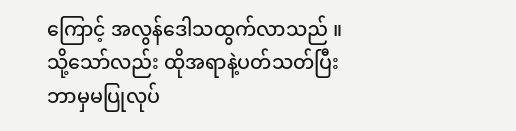ကြောင့် အလွန်ဒေါသထွက်လာသည် ။ သို့သော်လည်း ထိုအရာနဲ့ပတ်သတ်ပြီး ဘာမှမပြုလုပ်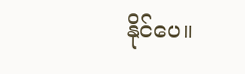နိုင်ပေ။